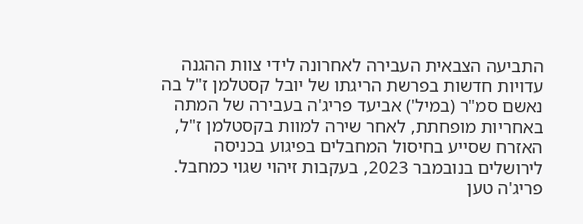התביעה הצבאית העבירה לאחרונה לידי צוות ההגנה עדויות חדשות בפרשת הריגתו של יובל קסטלמן ז"ל בה נאשם סמ"ר (במיל') אביעד פריג'ה בעבירה של המתה באחריות מופחתת, לאחר שירה למוות בקסטלמן ז"ל, האזרח שסייע בחיסול המחבלים בפיגוע בכניסה לירושלים בנובמבר 2023, בעקבות זיהוי שגוי כמחבל.
פריג'ה טען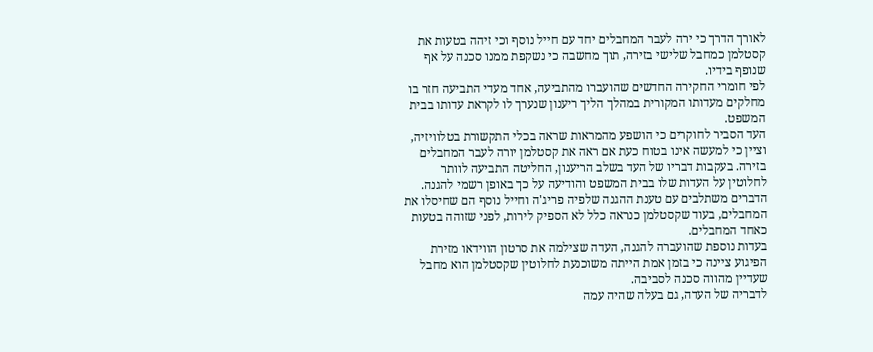לאורך הדרך כי ירה לעבר המחבלים יחד עם חייל נוסף וכי זיהה בטעות את קסטלמן כמחבל שלישי בזירה, תוך מחשבה כי נשקפת ממנו סכנה על אף שנופף בידיו.
לפי חומרי החקירה החדשים שהועברו מהתביעה, אחד מעדי התביעה חזר בו מחלקים מעדותו המקורית במהלך הליך ריענון שנערך לו לקראת עדותו בבית המשפט.
העד הסביר לחוקרים כי הושפע מהמראות שראה בכלי התקשורת בטלוויזיה, וציין כי למעשה אינו בטוח כעת אם ראה את קסטלמן יורה לעבר המחבלים בזירה. בעקבות דבריו של העד בשלב הריענון, החליטה התביעה לוותר לחלוטין על העדות שלו בבית המשפט והודיעה על כך באופן רשמי להגנה.
הדברים משתלבים עם טענת ההגנה שלפיה פריג'ה וחייל נוסף הם שחיסלו את המחבלים, בעוד שקסטלמן כנראה כלל לא הספיק לירות, לפני שזוהה בטעות כאחד המחבלים.
בעדות נוספת שהועברה להגנה, העדה שצילמה את סרטון הווידאו מזירת הפיגוע ציינה כי בזמן אמת הייתה משוכנעת לחלוטין שקסטלמן הוא מחבל שעדיין מהווה סכנה לסביבה.
לדבריה של העדה, גם בעלה שהיה עמה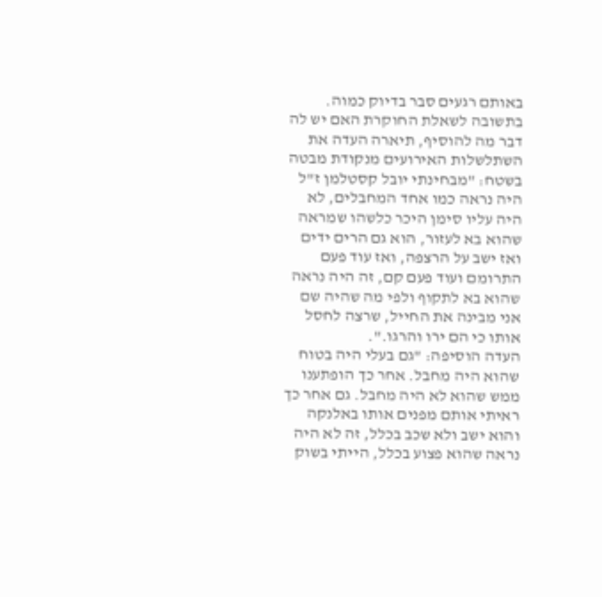באותם רגעים סבר בדיוק כמוה. בתשובה לשאלת החוקרת האם יש לה דבר מה להוסיף, תיארה העדה את השתלשלות האירועים מנקודת מבטה בשטח: "מבחינתי יובל קסטלמן ז"ל היה נראה כמו אחד המחבלים, לא היה עליו סימן היכר כלשהו שמראה שהוא בא לעזור, הוא גם הרים ידים ואז ישב על הרצפה, ואז עוד פעם התרומם ועוד פעם קם, זה היה נראה שהוא בא לתקוף ולפי מה שהיה שם אני מבינה את החייל, שרצה לחסל אותו כי הם ירו והרגו.".
העדה הוסיפה: "גם בעלי היה בטוח שהוא היה מחבל. אחר כך הופתענו ממש שהוא לא היה מחבל. גם אחר כך ראיתי אותם מפנים אותו באלנקה והוא ישב ולא שכב בכלל, זה לא היה נראה שהוא פצוע בכלל, הייתי בשוק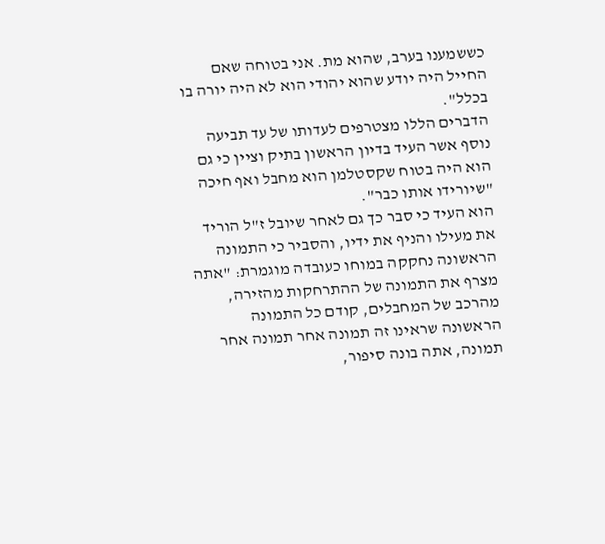כששמענו בערב, שהוא מת. אני בטוחה שאם החייל היה יודע שהוא יהודי הוא לא היה יורה בו בכלל".
הדברים הללו מצטרפים לעדותו של עד תביעה נוסף אשר העיד בדיון הראשון בתיק וציין כי גם הוא היה בטוח שקסטלמן הוא מחבל ואף חיכה "שיורידו אותו כבר".
הוא העיד כי סבר כך גם לאחר שיובל ז"ל הוריד את מעילו והניף את ידיו, והסביר כי התמונה הראשונה נחקקה במוחו כעובדה מוגמרת: "אתה מצרף את התמונה של ההתרחקות מהזירה, מהרכב של המחבלים, קודם כל התמונה הראשונה שראינו זה תמונה אחר תמונה אחר תמונה, אתה בונה סיפור,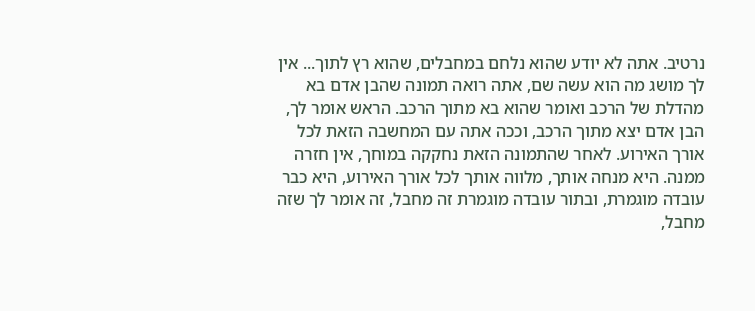נרטיב. אתה לא יודע שהוא נלחם במחבלים, שהוא רץ לתוך... אין לך מושג מה הוא עשה שם, אתה רואה תמונה שהבן אדם בא מהדלת של הרכב ואומר שהוא בא מתוך הרכב. הראש אומר לך, הבן אדם יצא מתוך הרכב, וככה אתה עם המחשבה הזאת לכל אורך האירוע. לאחר שהתמונה הזאת נחקקה במוחך, אין חזרה ממנה. היא מנחה אותך, מלווה אותך לכל אורך האירוע, היא כבר עובדה מוגמרת, ובתור עובדה מוגמרת זה מחבל, זה אומר לך שזה מחבל,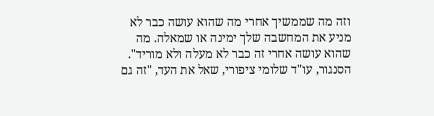וזה מה שממשיך אחרי מה שהוא עושה כבר לא מניע את המחשבה שלך ימינה או שמאלה. מה שהוא עושה אחרי זה כבר לא מעלה ולא מוריד".
הסנגור, עו"ד שלומי ציפורי, שאל את העד, "זה גם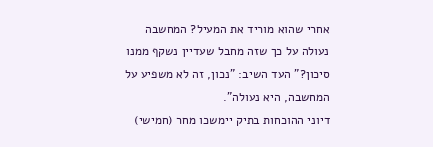אחרי שהוא מוריד את המעיל? המחשבה נעולה על כך שזה מחבל שעדיין נשקף ממנו סיכון?" העד השיב: "נכון, זה לא משפיע על המחשבה, היא נעולה".
דיוני ההוכחות בתיק יימשכו מחר (חמישי)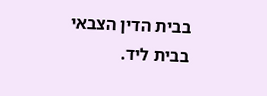בבית הדין הצבאי בבית ליד.